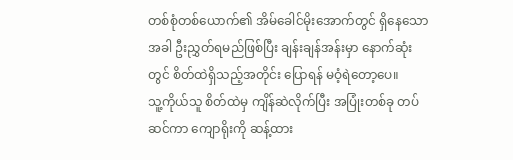တစ်စုံတစ်ယောက်၏ အိမ်ခေါင်မိုးအောက်တွင် ရှိနေသောအခါ ဦးညွှတ်ရမည်ဖြစ်ပြီး ချန်းချန်အန်းမှာ နောက်ဆုံးတွင် စိတ်ထဲရှိသည့်အတိုင်း ပြောရန် မဝံ့ရဲတော့ပေ။
သူ့ကိုယ်သူ စိတ်ထဲမှ ကျိန်ဆဲလိုက်ပြီး အပြုံးတစ်ခု တပ်ဆင်ကာ ကျောရိုးကို ဆန့်ထား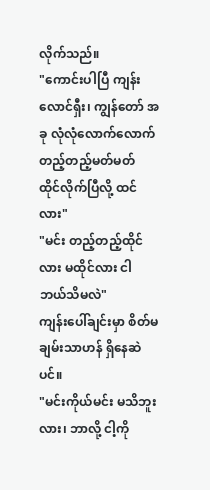လိုက်သည်။
"ကောင်းပါပြီ ကျန်းလောင်ရှီး၊ ကျွန်တော် အခု လုံလုံလောက်လောက် တည့်တည့်မတ်မတ် ထိုင်လိုက်ပြီလို့ ထင်လား"
"မင်း တည့်တည့်ထိုင်လား မထိုင်လား ငါ ဘယ်သိမလဲ"
ကျန်းပေါ်ချင်းမှာ စိတ်မချမ်းသာဟန် ရှိနေဆဲပင်။
"မင်းကိုယ်မင်း မသိဘူးလား၊ ဘာလို့ ငါ့ကို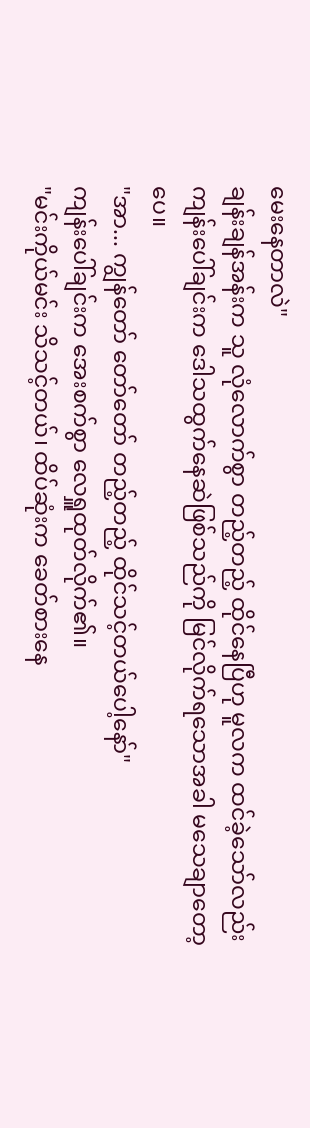မေးနေတာလဲ"
ချန်းချန်အန်းက သူ လုံလောက်စွာ တည့်တည့် ထိုင်နေပြီဟု မူလက ထင်ခဲ့သော်လည်း ကျန်းပေါ်ချင်းက ဒေါသထွက်နေဆဲဖြစ်သည်ကို မြင်လိုက်ရသောအခါ မသေချာတော့ပေ။
"အာ... ကျွန်တော် တော်တော် တည့်တည့် ထိုင်သင့်တယ်ပေါ့နော်"
ကျန်းပေါ်ချင်းက အေးစက်စွာ လေရှူထုတ်လိုက်၏။
"မင်းကိုယ်မင်း သိသင့်တယ်၊ ထိပ်ဆုံးက ခေတ်စားနေ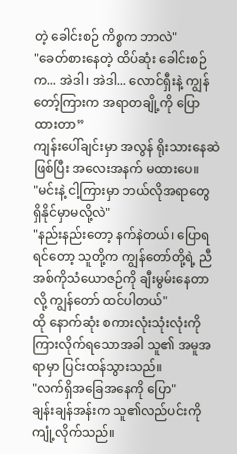တဲ့ ခေါင်းစဉ် ကိစ္စက ဘာလဲ"
"ခေတ်စားနေတဲ့ ထိပ်ဆုံး ခေါင်းစဉ်က... အဲဒါ၊ အဲဒါ... လောင်ရှီးနဲ့ ကျွန်တော့်ကြားက အရာတချို့ကို ပြောထားတာ”
ကျန်းပေါ်ချင်းမှာ အလွန် ရိုးသားနေဆဲဖြစ်ပြီး အလေးအနက် မထားပေ။
"မင်းနဲ့ ငါ့ကြားမှာ ဘယ်လိုအရာတွေ ရှိနိုင်မှာမလို့လဲ"
"နည်းနည်းတော့ နက်နဲတယ်၊ ပြောရရင်တော့ သူတို့က ကျွန်တော်တို့ရဲ့ ညီအစ်ကိုသံယောဇဉ်ကို ချီးမွမ်းနေတာလို့ ကျွန်တော် ထင်ပါတယ်"
ထို နောက်ဆုံး စကားလုံးသုံးလုံးကို ကြားလိုက်ရသောအခါ သူ၏ အမူအရာမှာ ပြင်းထန်သွားသည်။
"လက်ရှိအခြေအနေကို ပြော"
ချန်းချန်အန်းက သူ၏လည်ပင်းကို ကျုံ့လိုက်သည်။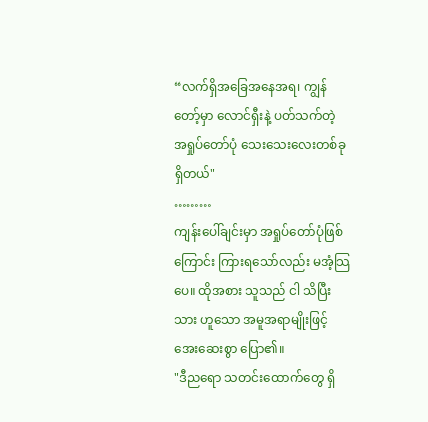“လက်ရှိအခြေအနေအရ၊ ကျွန်တော့်မှာ လောင်ရှီးနဲ့ ပတ်သက်တဲ့ အရှုပ်တော်ပုံ သေးသေးလေးတစ်ခု ရှိတယ်"
………
ကျန်းပေါ်ချင်းမှာ အရှုပ်တော်ပုံဖြစ်ကြောင်း ကြားရသော်လည်း မအံ့သြပေ။ ထိုအစား သူသည် ငါ သိပြီးသား ဟူသော အမူအရာမျိုးဖြင့် အေးဆေးစွာ ပြော၏။
"ဒီညရော သတင်းထောက်တွေ ရှိ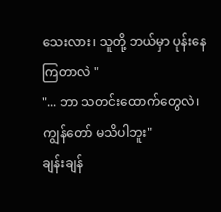သေးလား၊ သူတို့ ဘယ်မှာ ပုန်းနေကြတာလဲ "
"... ဘာ သတင်းထောက်တွေလဲ၊ ကျွန်တော် မသိပါဘူး"
ချန်းချန်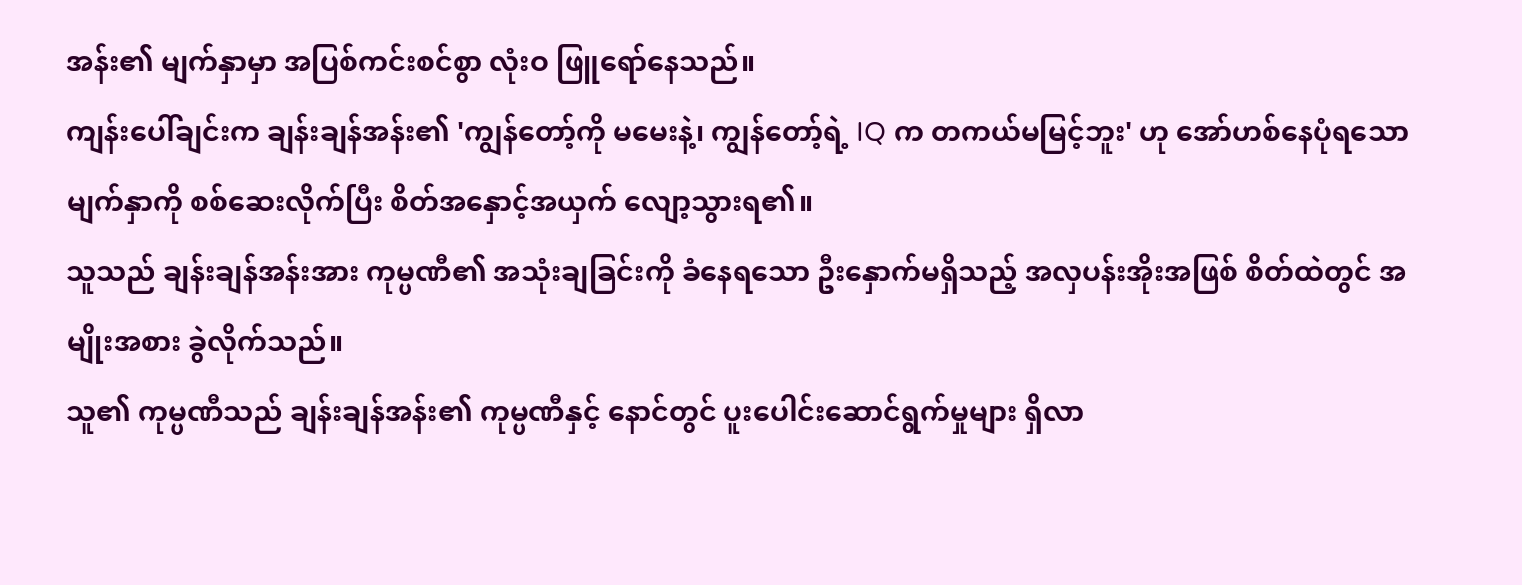အန်း၏ မျက်နှာမှာ အပြစ်ကင်းစင်စွာ လုံးဝ ဖြူရော်နေသည်။
ကျန်းပေါ်ချင်းက ချန်းချန်အန်း၏ 'ကျွန်တော့်ကို မမေးနဲ့၊ ကျွန်တော့်ရဲ့ IQ က တကယ်မမြင့်ဘူး' ဟု အော်ဟစ်နေပုံရသော မျက်နှာကို စစ်ဆေးလိုက်ပြီး စိတ်အနှောင့်အယှက် လျော့သွားရ၏။
သူသည် ချန်းချန်အန်းအား ကုမ္ပဏီ၏ အသုံးချခြင်းကို ခံနေရသော ဦးနှောက်မရှိသည့် အလှပန်းအိုးအဖြစ် စိတ်ထဲတွင် အမျိုးအစား ခွဲလိုက်သည်။
သူ၏ ကုမ္ပဏီသည် ချန်းချန်အန်း၏ ကုမ္ပဏီနှင့် နောင်တွင် ပူးပေါင်းဆောင်ရွက်မှုများ ရှိလာ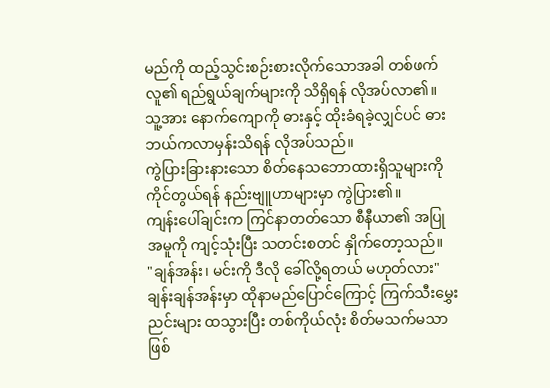မည်ကို ထည့်သွင်းစဉ်းစားလိုက်သောအခါ တစ်ဖက်လူ၏ ရည်ရွယ်ချက်များကို သိရှိရန် လိုအပ်လာ၏။
သူ့အား နောက်ကျောကို ဓားနှင့် ထိုးခံရခဲ့လျှင်ပင် ဓား ဘယ်ကလာမှန်းသိရန် လိုအပ်သည်။
ကွဲပြားခြားနားသော စိတ်နေသဘောထားရှိသူများကို ကိုင်တွယ်ရန် နည်းဗျူဟာများမှာ ကွဲပြား၏။
ကျန်းပေါ်ချင်းက ကြင်နာတတ်သော စီနီယာ၏ အပြုအမူကို ကျင့်သုံးပြီး သတင်းစတင် နှိုက်တော့သည်။
"ချန်အန်း၊ မင်းကို ဒီလို ခေါ်လို့ရတယ် မဟုတ်လား"
ချန်းချန်အန်းမှာ ထိုနာမည်ပြောင်ကြောင့် ကြက်သီးမွှေးညင်းများ ထသွားပြီး တစ်ကိုယ်လုံး စိတ်မသက်မသာ ဖြစ်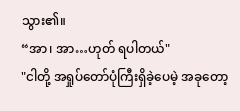သွား၏။
“အာ၊ အာ…ဟုတ် ရပါတယ်"
"ငါတို့ အရှုပ်တော်ပုံကြီးရှိခဲ့ပေမဲ့ အခုတော့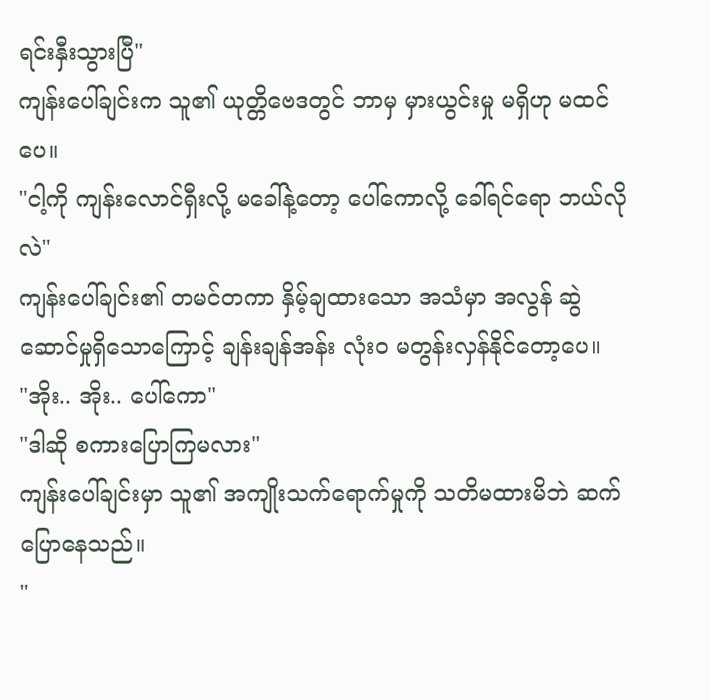ရင်းနှီးသွားပြီ"
ကျန်းပေါ်ချင်းက သူ၏ ယုတ္တိဗေဒတွင် ဘာမှ မှားယွင်းမှု မရှိဟု မထင်ပေ။
"ငါ့ကို ကျန်းလောင်ရှီးလို့ မခေါ်နဲ့တော့ ပေါ်ကောလို့ ခေါ်ရင်ရော ဘယ်လိုလဲ"
ကျန်းပေါ်ချင်း၏ တမင်တကာ နှိမ့်ချထားသော အသံမှာ အလွန် ဆွဲဆောင်မှုရှိသောကြောင့် ချန်းချန်အန်း လုံးဝ မတွန်းလှန်နိုင်တော့ပေ။
"အိုး.. အိုး.. ပေါ်ကော"
"ဒါဆို စကားပြောကြမလား"
ကျန်းပေါ်ချင်းမှာ သူ၏ အကျိုးသက်ရောက်မှုကို သတိမထားမိဘဲ ဆက်ပြောနေသည်။
"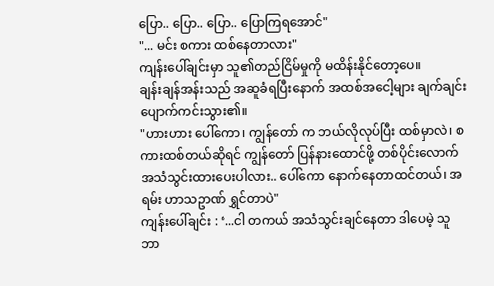ပြော.. ပြော.. ပြော.. ပြောကြရအောင်"
"... မင်း စကား ထစ်နေတာလား"
ကျန်းပေါ်ချင်းမှာ သူ၏တည်ငြိမ်မှုကို မထိန်းနိုင်တော့ပေ။
ချန်းချန်အန်းသည် အဆူခံရပြီးနောက် အထစ်အငေါ့များ ချက်ချင်း ပျောက်ကင်းသွား၏။
"ဟားဟား ပေါ်ကော၊ ကျွန်တော် က ဘယ်လိုလုပ်ပြီး ထစ်မှာလဲ၊ စကားထစ်တယ်ဆိုရင် ကျွန်တော် ပြန်နားထောင်ဖို့ တစ်ပိုင်းလောက် အသံသွင်းထားပေးပါလား.. ပေါ်ကော နောက်နေတာထင်တယ်၊ အရမ်း ဟာသဥာဏ် ရွှင်တာပဲ"
ကျန်းပေါ်ချင်း : ‘...ငါ တကယ် အသံသွင်းချင်နေတာ ဒါပေမဲ့ သူ ဘာ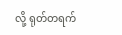လို့ ရုတ်တရက်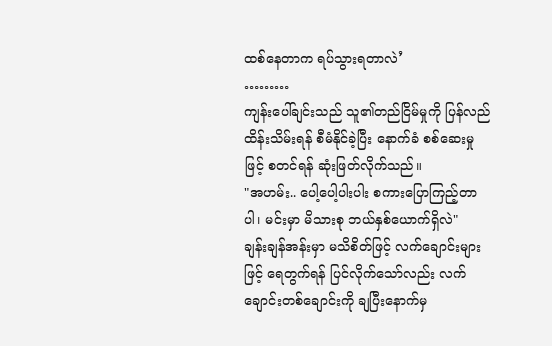ထစ်နေတာက ရပ်သွားရတာလဲ’
………
ကျန်းပေါ်ချင်းသည် သူ၏တည်ငြိမ်မှုကို ပြန်လည် ထိန်းသိမ်းရန် စီမံနိုင်ခဲ့ပြီး နောက်ခံ စစ်ဆေးမှုဖြင့် စတင်ရန် ဆုံးဖြတ်လိုက်သည်။
"အဟမ်း.. ပေါ့ပေါ့ပါးပါး စကားပြောကြည့်တာပါ၊ မင်းမှာ မိသားစု ဘယ်နှစ်ယောက်ရှိလဲ"
ချန်းချန်အန်းမှာ မသိစိတ်ဖြင့် လက်ချောင်းများဖြင့် ရေတွက်ရန် ပြင်လိုက်သော်လည်း လက်ချောင်းတစ်ချောင်းကို ချပြီးနောက်မှ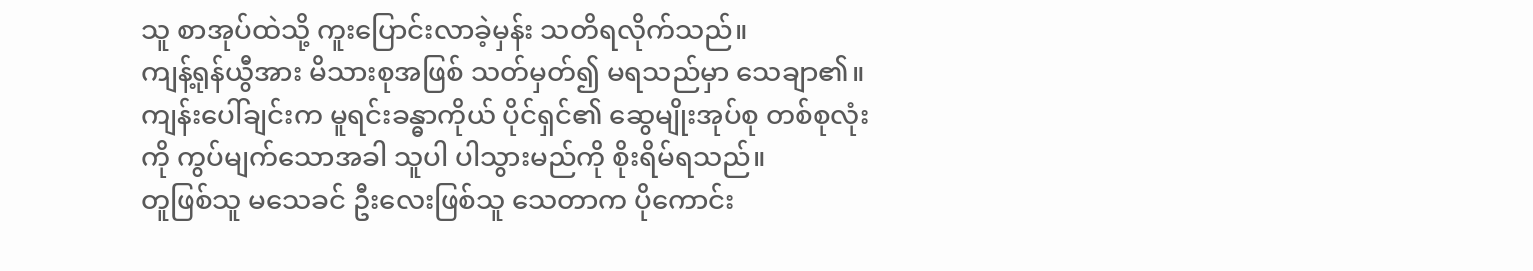သူ စာအုပ်ထဲသို့ ကူးပြောင်းလာခဲ့မှန်း သတိရလိုက်သည်။
ကျန့်ရုန်ယွီအား မိသားစုအဖြစ် သတ်မှတ်၍ မရသည်မှာ သေချာ၏။ ကျန်းပေါ်ချင်းက မူရင်းခန္ဓာကိုယ် ပိုင်ရှင်၏ ဆွေမျိုးအုပ်စု တစ်စုလုံးကို ကွပ်မျက်သောအခါ သူပါ ပါသွားမည်ကို စိုးရိမ်ရသည်။
တူဖြစ်သူ မသေခင် ဦးလေးဖြစ်သူ သေတာက ပိုကောင်း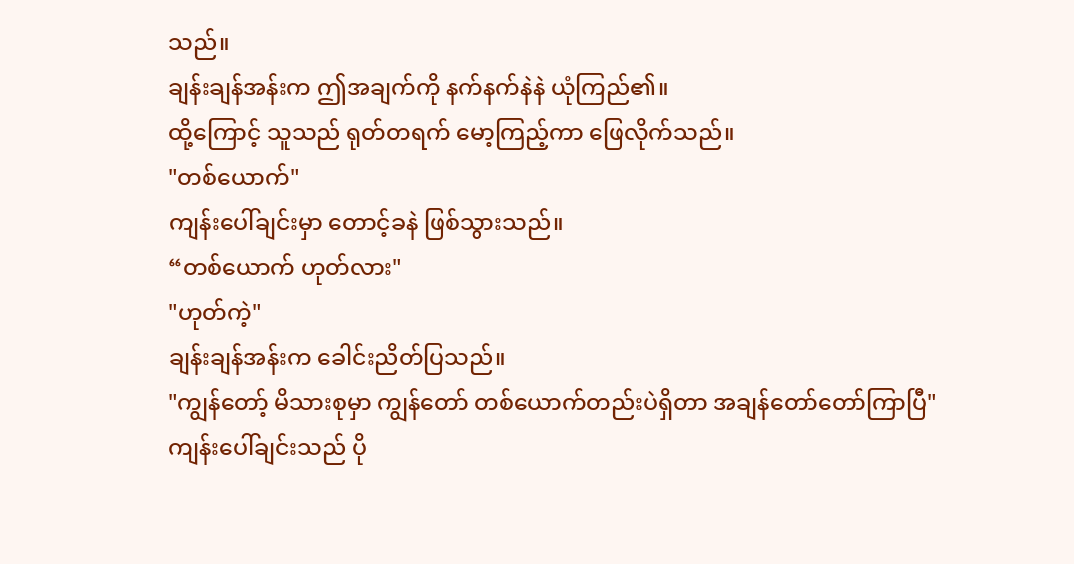သည်။
ချန်းချန်အန်းက ဤအချက်ကို နက်နက်နဲနဲ ယုံကြည်၏။
ထို့ကြောင့် သူသည် ရုတ်တရက် မော့ကြည့်ကာ ဖြေလိုက်သည်။
"တစ်ယောက်"
ကျန်းပေါ်ချင်းမှာ တောင့်ခနဲ ဖြစ်သွားသည်။
“တစ်ယောက် ဟုတ်လား"
"ဟုတ်ကဲ့"
ချန်းချန်အန်းက ခေါင်းညိတ်ပြသည်။
"ကျွန်တော့် မိသားစုမှာ ကျွန်တော် တစ်ယောက်တည်းပဲရှိတာ အချန်တော်တော်ကြာပြီ"
ကျန်းပေါ်ချင်းသည် ပို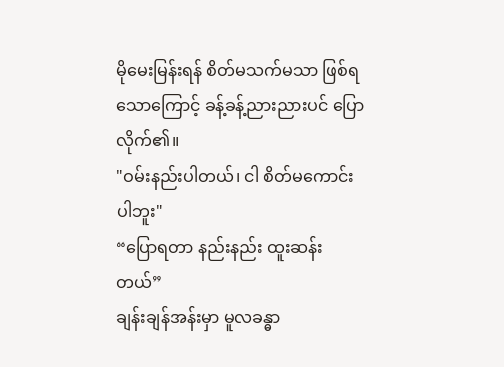မိုမေးမြန်းရန် စိတ်မသက်မသာ ဖြစ်ရသောကြောင့် ခန့်ခန့်ညားညားပင် ပြောလိုက်၏။
"ဝမ်းနည်းပါတယ်၊ ငါ စိတ်မကောင်းပါဘူး"
“ပြောရတာ နည်းနည်း ထူးဆန်းတယ်”
ချန်းချန်အန်းမှာ မူလခန္ဓာ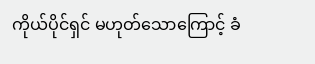ကိုယ်ပိုင်ရှင် မဟုတ်သောကြောင့် ခံ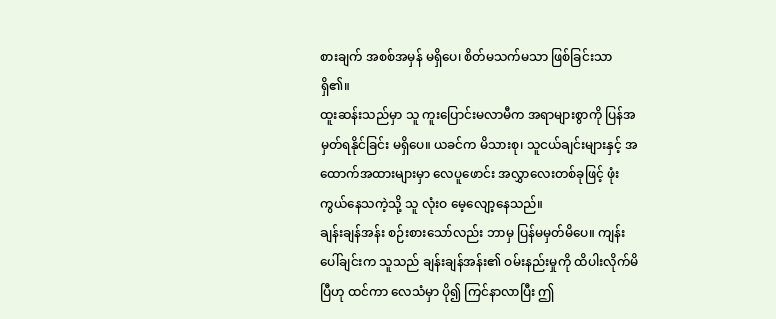စားချက် အစစ်အမှန် မရှိပေ၊ စိတ်မသက်မသာ ဖြစ်ခြင်းသာ ရှိ၏။
ထူးဆန်းသည်မှာ သူ ကူးပြောင်းမလာမီက အရာများစွာကို ပြန်အမှတ်ရနိုင်ခြင်း မရှိပေ။ ယခင်က မိသားစု၊ သူငယ်ချင်းများနှင့် အထောက်အထားများမှာ လေပူဖောင်း အလွှာလေးတစ်ခုဖြင့် ဖုံးကွယ်နေသကဲ့သို့ သူ လုံးဝ မေ့လျော့နေသည်။
ချန်းချန်အန်း စဉ်းစားသော်လည်း ဘာမှ ပြန်မမှတ်မိပေ။ ကျန်းပေါ်ချင်းက သူသည် ချန်းချန်အန်း၏ ဝမ်းနည်းမှုကို ထိပါးလိုက်မိပြီဟု ထင်ကာ လေသံမှာ ပို၍ ကြင်နာလာပြီး ဤ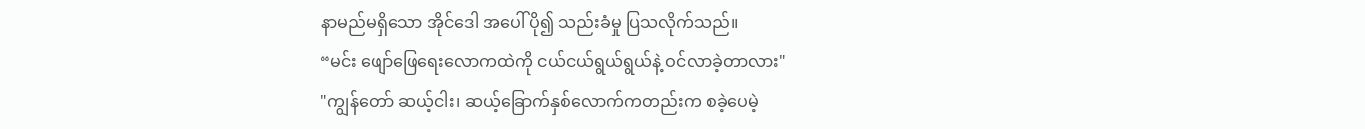နာမည်မရှိသော အိုင်ဒေါ အပေါ် ပို၍ သည်းခံမှု ပြသလိုက်သည်။
“မင်း ဖျော်ဖြေရေးလောကထဲကို ငယ်ငယ်ရွယ်ရွယ်နဲ့ ဝင်လာခဲ့တာလား"
"ကျွန်တော် ဆယ့်ငါး၊ ဆယ့်ခြောက်နှစ်လောက်ကတည်းက စခဲ့ပေမဲ့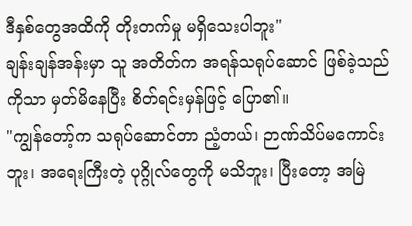ဒီနှစ်တွေအထိကို တိုးတက်မှု မရှိသေးပါဘူး"
ချန်းချန်အန်းမှာ သူ အတိတ်က အရန်သရုပ်ဆောင် ဖြစ်ခဲ့သည်ကိုသာ မှတ်မိနေပြီး စိတ်ရင်းမှန်ဖြင့် ပြော၏။
"ကျွန်တော့်က သရုပ်ဆောင်တာ ညံ့တယ်၊ ဉာဏ်သိပ်မကောင်းဘူး၊ အရေးကြီးတဲ့ ပုဂ္ဂိုလ်တွေကို မသိဘူး၊ ပြီးတော့ အမြဲ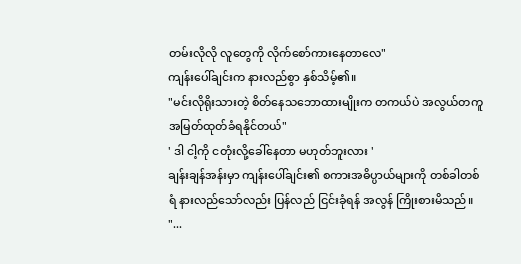တမ်းလိုလို လူတွေကို လိုက်စော်ကားနေတာလေ"
ကျန်းပေါ်ချင်းက နားလည်စွာ နှစ်သိမ့်၏။
"မင်းလိုရိုးသားတဲ့ စိတ်နေသဘောထားမျိုးက တကယ်ပဲ အလွယ်တကူ အမြတ်ထုတ်ခံရနိုင်တယ်"
' ဒါ ငါ့ကို ငတုံးလို့ခေါ်နေတာ မဟုတ်ဘူးလား '
ချန်းချန်အန်းမှာ ကျန်းပေါ်ချင်း၏ စကားအဓိပ္ပာယ်များကို တစ်ခါတစ်ရံ နားလည်သော်လည်း ပြန်လည် ငြင်းခုံရန် အလွန် ကြိုးစားမိသည်။
"...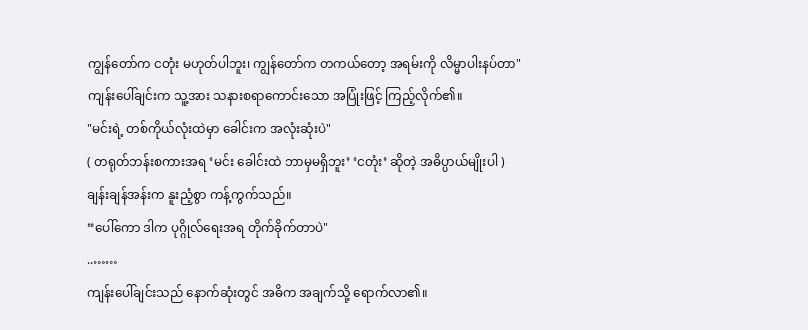ကျွန်တော်က ငတုံး မဟုတ်ပါဘူး၊ ကျွန်တော်က တကယ်တော့ အရမ်းကို လိမ္မာပါးနပ်တာ"
ကျန်းပေါ်ချင်းက သူ့အား သနားစရာကောင်းသော အပြုံးဖြင့် ကြည့်လိုက်၏။
"မင်းရဲ့ တစ်ကိုယ်လုံးထဲမှာ ခေါင်းက အလုံးဆုံးပဲ"
( တရုတ်ဘန်းစကားအရ ‘မင်း ခေါင်းထဲ ဘာမှမရှိဘူး’ ‘ငတုံး’ ဆိုတဲ့ အဓိပ္ပာယ်မျိုးပါ )
ချန်းချန်အန်းက နူးညံ့စွာ ကန့်ကွက်သည်။
“ပေါ်ကော ဒါက ပုဂ္ဂိုလ်ရေးအရ တိုက်ခိုက်တာပဲ"
..……
ကျန်းပေါ်ချင်းသည် နောက်ဆုံးတွင် အဓိက အချက်သို့ ရောက်လာ၏။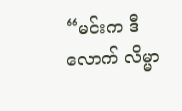“မင်းက ဒီလောက် လိမ္မာ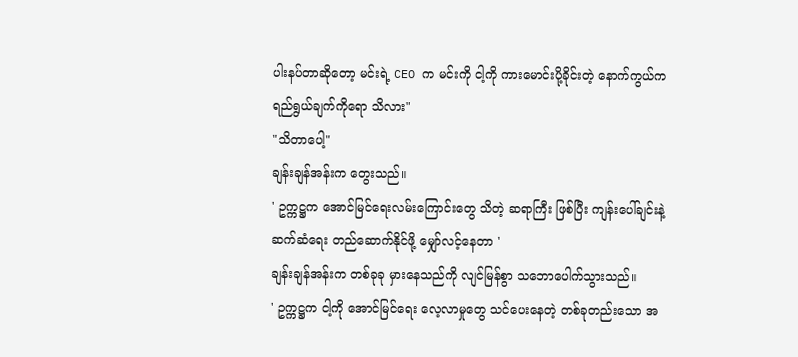ပါးနပ်တာဆိုတော့ မင်းရဲ့ CEO က မင်းကို ငါ့ကို ကားမောင်းပို့ခိုင်းတဲ့ နောက်ကွယ်က ရည်ရွယ်ချက်ကိုရော သိလား"
"သိတာပေါ့"
ချန်းချန်အန်းက တွေးသည်။
' ဥက္ကဋ္ဌက အောင်မြင်ရေးလမ်းကြောင်းတွေ သိတဲ့ ဆရာကြီး ဖြစ်ပြီး ကျန်းပေါ်ချင်းနဲ့ ဆက်ဆံရေး တည်ဆောက်နိုင်ဖို့ မျှော်လင့်နေတာ '
ချန်းချန်အန်းက တစ်ခုခု မှားနေသည်ကို လျင်မြန်စွာ သဘောပေါက်သွားသည်။
' ဥက္ကဋ္ဌက ငါ့ကို အောင်မြင်ရေး လေ့လာမှုတွေ သင်ပေးနေတဲ့ တစ်ခုတည်းသော အ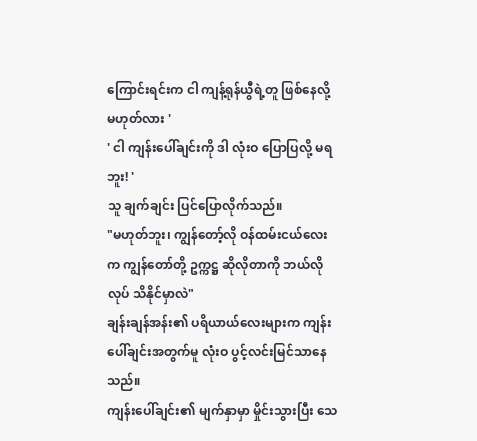ကြောင်းရင်းက ငါ ကျန့်ရုန်ယွီရဲ့တူ ဖြစ်နေလို့ မဟုတ်လား '
' ငါ ကျန်းပေါ်ချင်းကို ဒါ လုံးဝ ပြောပြလို့ မရဘူး! '
သူ ချက်ချင်း ပြင်ပြောလိုက်သည်။
"မဟုတ်ဘူး၊ ကျွန်တော့်လို ဝန်ထမ်းငယ်လေးက ကျွန်တော်တို့ ဥက္ကဋ္ဌ ဆိုလိုတာကို ဘယ်လိုလုပ် သိနိုင်မှာလဲ"
ချန်းချန်အန်း၏ ပရိယာယ်လေးများက ကျန်းပေါ်ချင်းအတွက်မူ လုံးဝ ပွင့်လင်းမြင်သာနေသည်။
ကျန်းပေါ်ချင်း၏ မျက်နှာမှာ မှိုင်းသွားပြီး သေ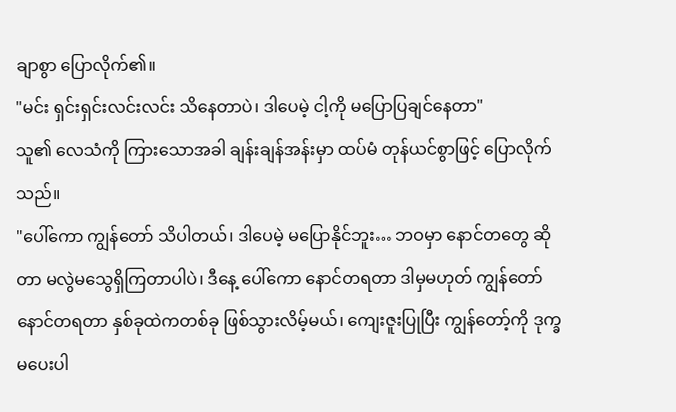ချာစွာ ပြောလိုက်၏။
"မင်း ရှင်းရှင်းလင်းလင်း သိနေတာပဲ၊ ဒါပေမဲ့ ငါ့ကို မပြောပြချင်နေတာ"
သူ၏ လေသံကို ကြားသောအခါ ချန်းချန်အန်းမှာ ထပ်မံ တုန်ယင်စွာဖြင့် ပြောလိုက်သည်။
"ပေါ်ကော ကျွန်တော် သိပါတယ်၊ ဒါပေမဲ့ မပြောနိုင်ဘူး… ဘဝမှာ နောင်တတွေ ဆိုတာ မလွဲမသွေရှိကြတာပါပဲ၊ ဒီနေ့ ပေါ်ကော နောင်တရတာ ဒါမှမဟုတ် ကျွန်တော် နောင်တရတာ နှစ်ခုထဲကတစ်ခု ဖြစ်သွားလိမ့်မယ်၊ ကျေးဇူးပြုပြီး ကျွန်တော့်ကို ဒုက္ခမပေးပါ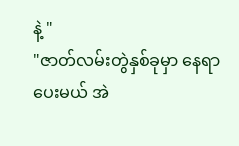နဲ့ "
"ဇာတ်လမ်းတွဲနှစ်ခုမှာ နေရာပေးမယ် အဲ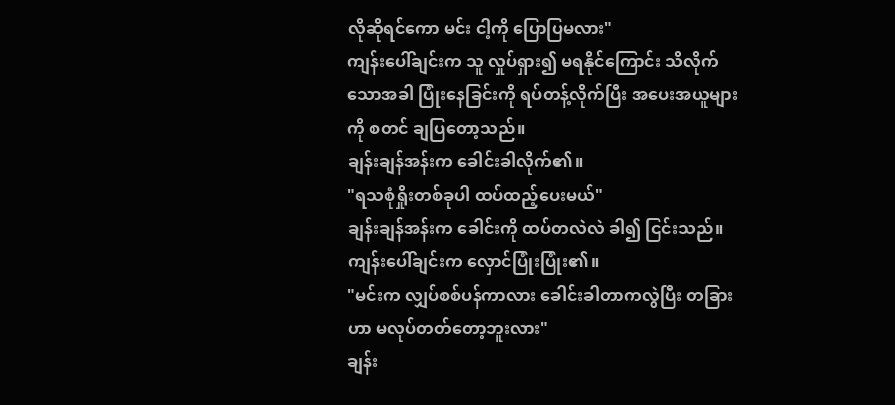လိုဆိုရင်ကော မင်း ငါ့ကို ပြောပြမလား"
ကျန်းပေါ်ချင်းက သူ လှုပ်ရှား၍ မရနိုင်ကြောင်း သိလိုက်သောအခါ ပြုံးနေခြင်းကို ရပ်တန့်လိုက်ပြီး အပေးအယူများကို စတင် ချပြတော့သည်။
ချန်းချန်အန်းက ခေါင်းခါလိုက်၏။
"ရသစုံရှိုးတစ်ခုပါ ထပ်ထည့်ပေးမယ်"
ချန်းချန်အန်းက ခေါင်းကို ထပ်တလဲလဲ ခါ၍ ငြင်းသည်။
ကျန်းပေါ်ချင်းက လှောင်ပြုံးပြုံး၏။
"မင်းက လျှပ်စစ်ပန်ကာလား ခေါင်းခါတာကလွဲပြီး တခြားဟာ မလုပ်တတ်တော့ဘူးလား"
ချန်း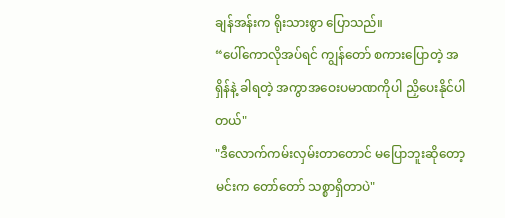ချန်အန်းက ရိုးသားစွာ ပြောသည်။
“ပေါ်ကောလိုအပ်ရင် ကျွန်တော် စကားပြောတဲ့ အရှိန်နဲ့ ခါရတဲ့ အကွာအဝေးပမာဏကိုပါ ညှိပေးနိုင်ပါတယ်"
"ဒီလောက်ကမ်းလှမ်းတာတောင် မပြောဘူးဆိုတော့ မင်းက တော်တော် သစ္စာရှိတာပဲ"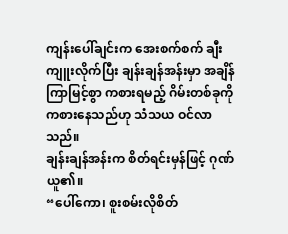ကျန်းပေါ်ချင်းက အေးစက်စက် ချီးကျူးလိုက်ပြီး ချန်းချန်အန်းမှာ အချိန်ကြာမြင့်စွာ ကစားရမည့် ဂိမ်းတစ်ခုကို ကစားနေသည်ဟု သံသယ ဝင်လာသည်။
ချန်းချန်အန်းက စိတ်ရင်းမှန်ဖြင့် ဂုဏ်ယူ၏။
“ပေါ်ကော၊ စူးစမ်းလိုစိတ်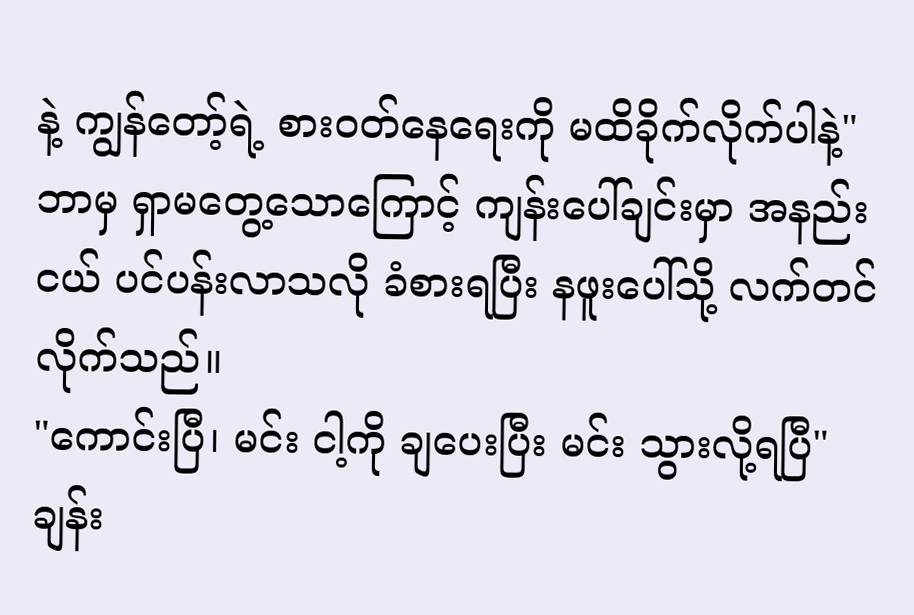နဲ့ ကျွန်တော့်ရဲ့ စားဝတ်နေရေးကို မထိခိုက်လိုက်ပါနဲ့"
ဘာမှ ရှာမတွေ့သောကြောင့် ကျန်းပေါ်ချင်းမှာ အနည်းငယ် ပင်ပန်းလာသလို ခံစားရပြီး နဖူးပေါ်သို့ လက်တင်လိုက်သည်။
"ကောင်းပြီ၊ မင်း ငါ့ကို ချပေးပြီး မင်း သွားလို့ရပြီ"
ချန်း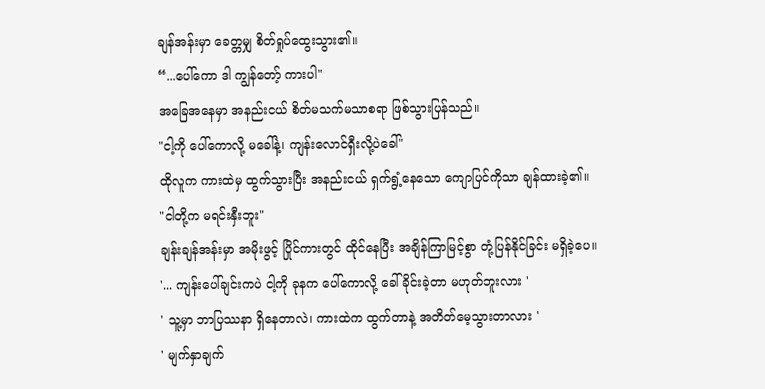ချန်အန်းမှာ ခေတ္တမျှ စိတ်ရှုပ်ထွေးသွား၏။
“...ပေါ်ကော ဒါ ကျွန်တော့် ကားပါ"
အခြေအနေမှာ အနည်းငယ် စိတ်မသက်မသာစရာ ဖြစ်သွားပြန်သည်။
"ငါ့ကို ပေါ်ကောလို့ မခေါ်နဲ့၊ ကျန်းလောင်ရှီးလို့ပဲခေါ်"
ထိုလူက ကားထဲမှ ထွက်သွားပြီး အနည်းငယ် ရှက်ရွံ့နေသော ကျောပြင်ကိုသာ ချန်ထားခဲ့၏။
"ငါတို့က မရင်းနှီးဘူး"
ချန်းချန်အန်းမှာ အမိုးဖွင့် ပြိုင်ကားတွင် ထိုင်နေပြီး အချိန်ကြာမြင့်စွာ တုံ့ပြန်နိုင်ခြင်း မရှိခဲ့ပေ။
'... ကျန်းပေါ်ချင်းကပဲ ငါ့ကို ခုနက ပေါ်ကောလို့ ခေါ်ခိုင်းခဲ့တာ မဟုတ်ဘူးလား '
' သူ့မှာ ဘာပြဿနာ ရှိနေတာလဲ၊ ကားထဲက ထွက်တာနဲ့ အတိတ်မေ့သွားတာလား '
' မျက်နှာချက်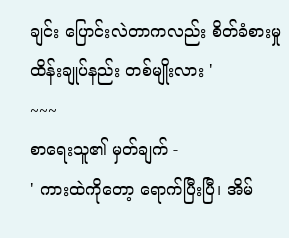ချင်း ပြောင်းလဲတာကလည်း စိတ်ခံစားမှု ထိန်းချုပ်နည်း တစ်မျိုးလား '
~~~
စာရေးသူ၏ မှတ်ချက် -
' ကားထဲကိုတော့ ရောက်ပြီးပြီ၊ အိမ်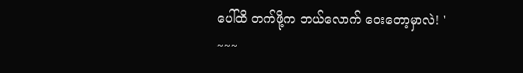ပေါ်ထိ တက်ဖို့က ဘယ်လောက် ဝေးတော့မှာလဲ! '
~~~